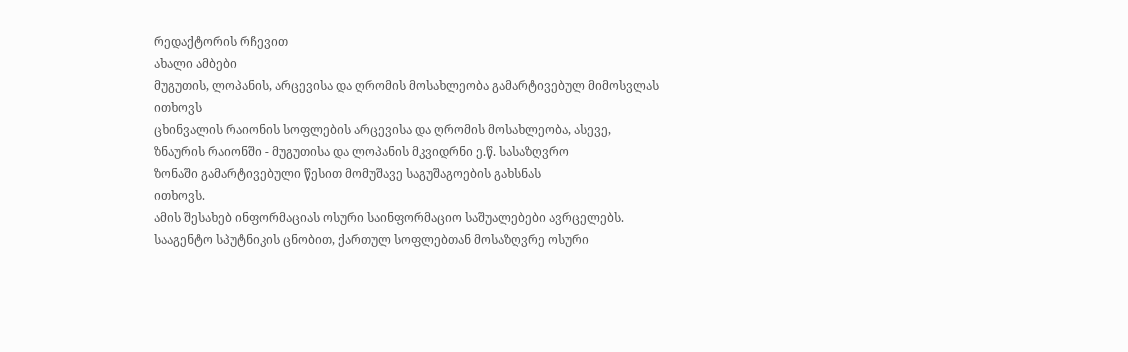რედაქტორის რჩევით
ახალი ამბები
მუგუთის, ლოპანის, არცევისა და ღრომის მოსახლეობა გამარტივებულ მიმოსვლას ითხოვს
ცხინვალის რაიონის სოფლების არცევისა და ღრომის მოსახლეობა, ასევე,
ზნაურის რაიონში - მუგუთისა და ლოპანის მკვიდრნი ე.წ. სასაზღვრო
ზონაში გამარტივებული წესით მომუშავე საგუშაგოების გახსნას
ითხოვს.
ამის შესახებ ინფორმაციას ოსური საინფორმაციო საშუალებები ავრცელებს.
სააგენტო სპუტნიკის ცნობით, ქართულ სოფლებთან მოსაზღვრე ოსური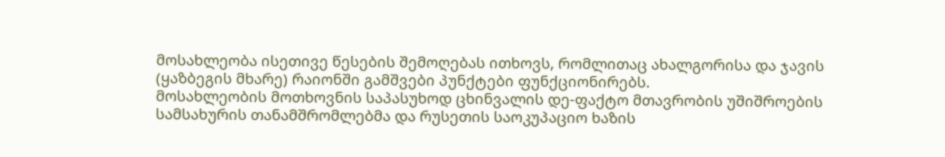მოსახლეობა ისეთივე წესების შემოღებას ითხოვს, რომლითაც ახალგორისა და ჯავის (ყაზბეგის მხარე) რაიონში გამშვები პუნქტები ფუნქციონირებს.
მოსახლეობის მოთხოვნის საპასუხოდ ცხინვალის დე-ფაქტო მთავრობის უშიშროების სამსახურის თანამშრომლებმა და რუსეთის საოკუპაციო ხაზის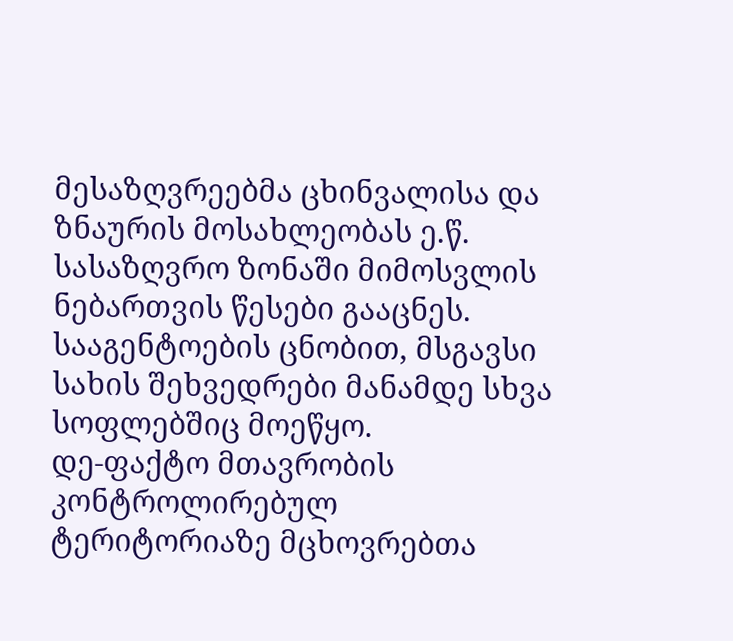მესაზღვრეებმა ცხინვალისა და ზნაურის მოსახლეობას ე.წ. სასაზღვრო ზონაში მიმოსვლის ნებართვის წესები გააცნეს.
სააგენტოების ცნობით, მსგავსი სახის შეხვედრები მანამდე სხვა სოფლებშიც მოეწყო.
დე-ფაქტო მთავრობის კონტროლირებულ ტერიტორიაზე მცხოვრებთა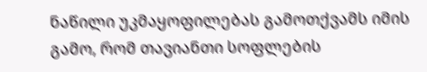ნაწილი უკმაყოფილებას გამოთქვამს იმის გამო, რომ თავიანთი სოფლების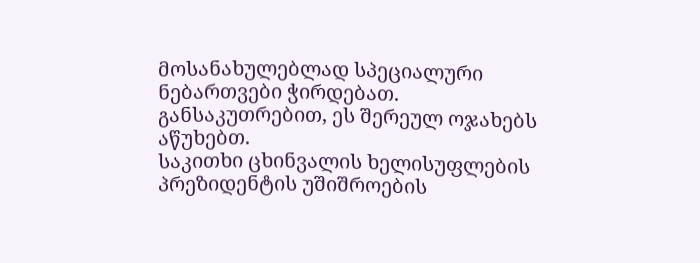მოსანახულებლად სპეციალური ნებართვები ჭირდებათ. განსაკუთრებით, ეს შერეულ ოჯახებს აწუხებთ.
საკითხი ცხინვალის ხელისუფლების პრეზიდენტის უშიშროების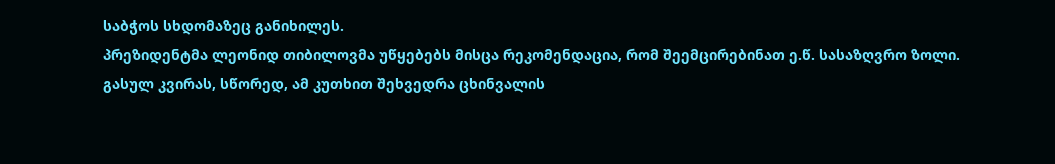საბჭოს სხდომაზეც განიხილეს.
პრეზიდენტმა ლეონიდ თიბილოვმა უწყებებს მისცა რეკომენდაცია, რომ შეემცირებინათ ე.წ. სასაზღვრო ზოლი.
გასულ კვირას, სწორედ, ამ კუთხით შეხვედრა ცხინვალის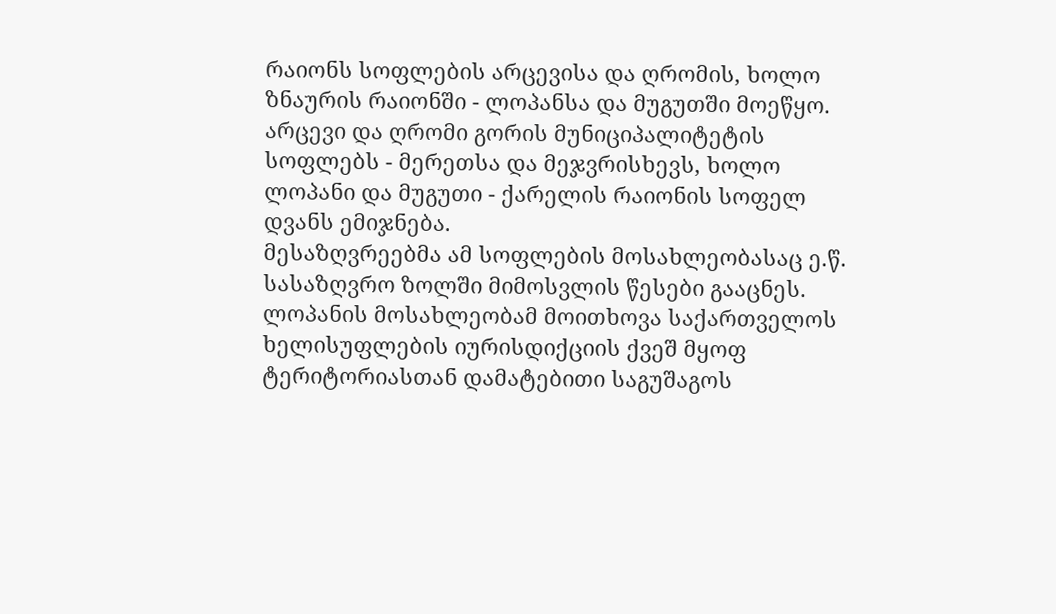რაიონს სოფლების არცევისა და ღრომის, ხოლო ზნაურის რაიონში - ლოპანსა და მუგუთში მოეწყო.
არცევი და ღრომი გორის მუნიციპალიტეტის სოფლებს - მერეთსა და მეჯვრისხევს, ხოლო ლოპანი და მუგუთი - ქარელის რაიონის სოფელ დვანს ემიჯნება.
მესაზღვრეებმა ამ სოფლების მოსახლეობასაც ე.წ. სასაზღვრო ზოლში მიმოსვლის წესები გააცნეს.
ლოპანის მოსახლეობამ მოითხოვა საქართველოს ხელისუფლების იურისდიქციის ქვეშ მყოფ ტერიტორიასთან დამატებითი საგუშაგოს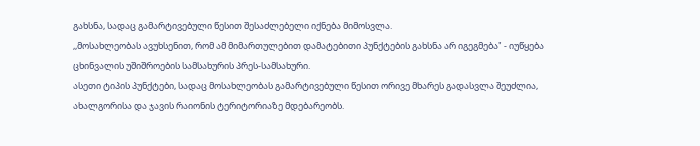გახსნა, სადაც გამარტივებული წესით შესაძლებელი იქნება მიმოსვლა.
,,მოსახლეობას ავუხსენით, რომ ამ მიმართულებით დამატებითი პუნქტების გახსნა არ იგეგმება" - იუწყება ცხინვალის უშიშროების სამსახურის პრეს-სამსახური.
ასეთი ტიპის პუნქტები, სადაც მოსახლეობას გამარტივებული წესით ორივე მხარეს გადასვლა შეუძლია, ახალგორისა და ჯავის რაიონის ტერიტორიაზე მდებარეობს.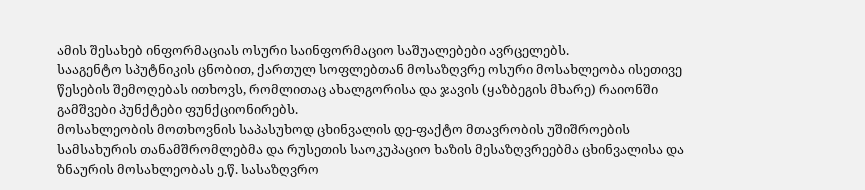ამის შესახებ ინფორმაციას ოსური საინფორმაციო საშუალებები ავრცელებს.
სააგენტო სპუტნიკის ცნობით, ქართულ სოფლებთან მოსაზღვრე ოსური მოსახლეობა ისეთივე წესების შემოღებას ითხოვს, რომლითაც ახალგორისა და ჯავის (ყაზბეგის მხარე) რაიონში გამშვები პუნქტები ფუნქციონირებს.
მოსახლეობის მოთხოვნის საპასუხოდ ცხინვალის დე-ფაქტო მთავრობის უშიშროების სამსახურის თანამშრომლებმა და რუსეთის საოკუპაციო ხაზის მესაზღვრეებმა ცხინვალისა და ზნაურის მოსახლეობას ე.წ. სასაზღვრო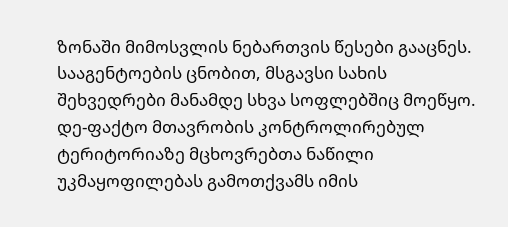ზონაში მიმოსვლის ნებართვის წესები გააცნეს.
სააგენტოების ცნობით, მსგავსი სახის შეხვედრები მანამდე სხვა სოფლებშიც მოეწყო.
დე-ფაქტო მთავრობის კონტროლირებულ ტერიტორიაზე მცხოვრებთა ნაწილი უკმაყოფილებას გამოთქვამს იმის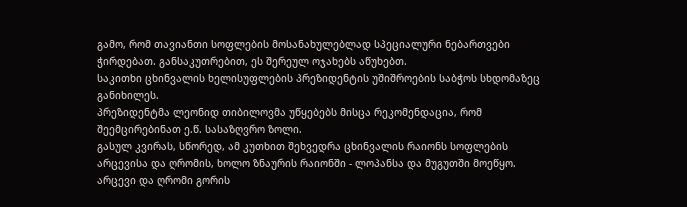გამო, რომ თავიანთი სოფლების მოსანახულებლად სპეციალური ნებართვები ჭირდებათ. განსაკუთრებით, ეს შერეულ ოჯახებს აწუხებთ.
საკითხი ცხინვალის ხელისუფლების პრეზიდენტის უშიშროების საბჭოს სხდომაზეც განიხილეს.
პრეზიდენტმა ლეონიდ თიბილოვმა უწყებებს მისცა რეკომენდაცია, რომ შეემცირებინათ ე.წ. სასაზღვრო ზოლი.
გასულ კვირას, სწორედ, ამ კუთხით შეხვედრა ცხინვალის რაიონს სოფლების არცევისა და ღრომის, ხოლო ზნაურის რაიონში - ლოპანსა და მუგუთში მოეწყო.
არცევი და ღრომი გორის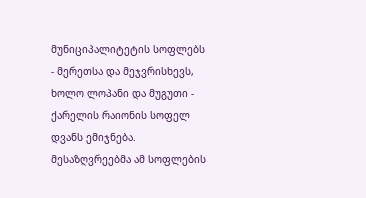მუნიციპალიტეტის სოფლებს - მერეთსა და მეჯვრისხევს, ხოლო ლოპანი და მუგუთი - ქარელის რაიონის სოფელ დვანს ემიჯნება.
მესაზღვრეებმა ამ სოფლების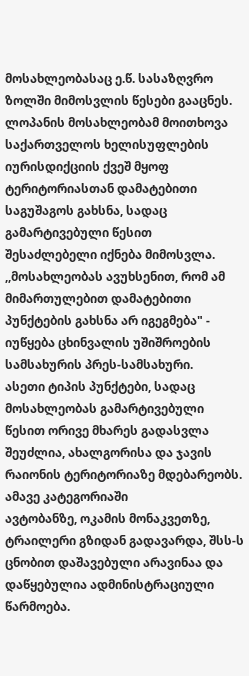მოსახლეობასაც ე.წ. სასაზღვრო ზოლში მიმოსვლის წესები გააცნეს.
ლოპანის მოსახლეობამ მოითხოვა საქართველოს ხელისუფლების იურისდიქციის ქვეშ მყოფ ტერიტორიასთან დამატებითი საგუშაგოს გახსნა, სადაც გამარტივებული წესით შესაძლებელი იქნება მიმოსვლა.
,,მოსახლეობას ავუხსენით, რომ ამ მიმართულებით დამატებითი პუნქტების გახსნა არ იგეგმება" - იუწყება ცხინვალის უშიშროების სამსახურის პრეს-სამსახური.
ასეთი ტიპის პუნქტები, სადაც მოსახლეობას გამარტივებული წესით ორივე მხარეს გადასვლა შეუძლია, ახალგორისა და ჯავის რაიონის ტერიტორიაზე მდებარეობს.
ამავე კატეგორიაში
ავტობანზე, ოკამის მონაკვეთზე, ტრაილერი გზიდან გადავარდა, შსს-ს
ცნობით დაშავებული არავინაა და დაწყებულია ადმინისტრაციული წარმოება.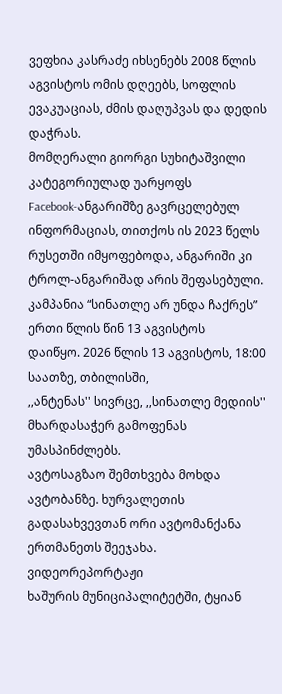ვეფხია კასრაძე იხსენებს 2008 წლის აგვისტოს ომის დღეებს, სოფლის
ევაკუაციას, ძმის დაღუპვას და დედის დაჭრას.
მომღერალი გიორგი სუხიტაშვილი კატეგორიულად უარყოფს
Facebook-ანგარიშზე გავრცელებულ ინფორმაციას, თითქოს ის 2023 წელს
რუსეთში იმყოფებოდა, ანგარიში კი ტროლ-ანგარიშად არის შეფასებული.
კამპანია “სინათლე არ უნდა ჩაქრეს” ერთი წლის წინ 13 აგვისტოს
დაიწყო. 2026 წლის 13 აგვისტოს, 18:00 საათზე, თბილისში,
,,ანტენას'' სივრცე, ,,სინათლე მედიის'' მხარდასაჭერ გამოფენას
უმასპინძლებს.
ავტოსაგზაო შემთხვება მოხდა ავტობანზე. ხურვალეთის
გადასახვევთან ორი ავტომანქანა ერთმანეთს შეეჯახა.
ვიდეორეპორტაჟი
ხაშურის მუნიციპალიტეტში, ტყიან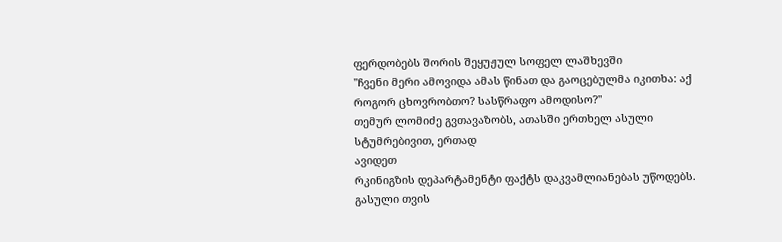ფერდობებს შორის შეყუჟულ სოფელ ლაშხევში
"ჩვენი მერი ამოვიდა ამას წინათ და გაოცებულმა იკითხა: აქ როგორ ცხოვრობთო? სასწრაფო ამოდისო?"
თემურ ლომიძე გვთავაზობს, ათასში ერთხელ ასული სტუმრებივით, ერთად
ავიდეთ
რკინიგზის დეპარტამენტი ფაქტს დაკვამლიანებას უწოდებს.
გასული თვის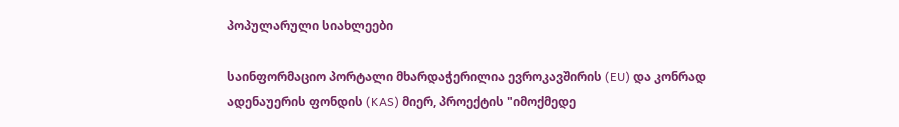პოპულარული სიახლეები

საინფორმაციო პორტალი მხარდაჭერილია ევროკავშირის (EU) და კონრად ადენაუერის ფონდის (KAS) მიერ, პროექტის "იმოქმედე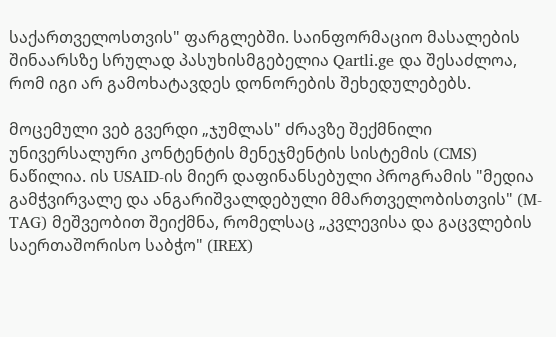საქართველოსთვის" ფარგლებში. საინფორმაციო მასალების შინაარსზე სრულად პასუხისმგებელია Qartli.ge და შესაძლოა, რომ იგი არ გამოხატავდეს დონორების შეხედულებებს.

მოცემული ვებ გვერდი „ჯუმლას" ძრავზე შექმნილი უნივერსალური კონტენტის მენეჯმენტის სისტემის (CMS) ნაწილია. ის USAID-ის მიერ დაფინანსებული პროგრამის "მედია გამჭვირვალე და ანგარიშვალდებული მმართველობისთვის" (M-TAG) მეშვეობით შეიქმნა, რომელსაც „კვლევისა და გაცვლების საერთაშორისო საბჭო" (IREX)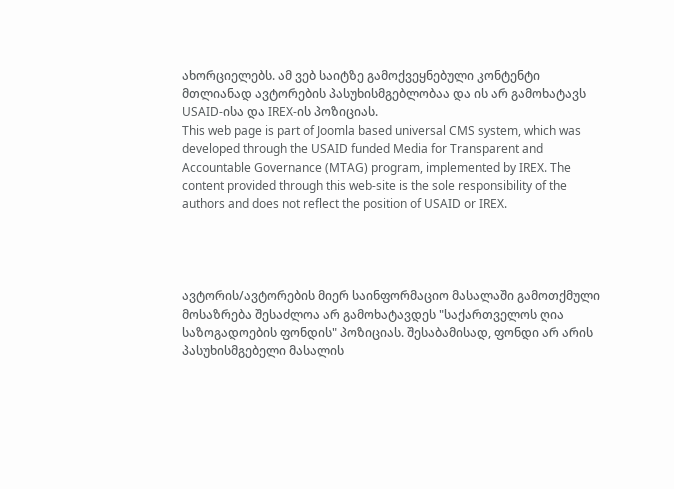ახორციელებს. ამ ვებ საიტზე გამოქვეყნებული კონტენტი მთლიანად ავტორების პასუხისმგებლობაა და ის არ გამოხატავს USAID-ისა და IREX-ის პოზიციას.
This web page is part of Joomla based universal CMS system, which was developed through the USAID funded Media for Transparent and Accountable Governance (MTAG) program, implemented by IREX. The content provided through this web-site is the sole responsibility of the authors and does not reflect the position of USAID or IREX.




ავტორის/ავტორების მიერ საინფორმაციო მასალაში გამოთქმული მოსაზრება შესაძლოა არ გამოხატავდეს "საქართველოს ღია საზოგადოების ფონდის" პოზიციას. შესაბამისად, ფონდი არ არის პასუხისმგებელი მასალის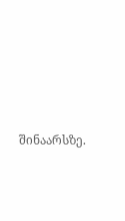შინაარსზე.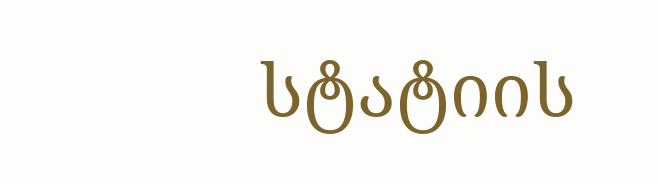სტატიის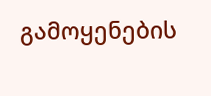გამოყენების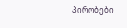პირობები